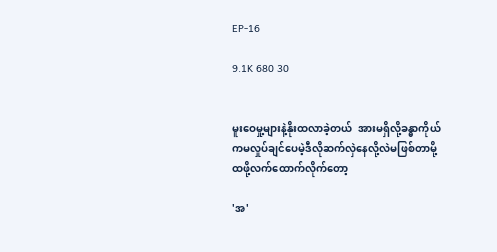EP-16

9.1K 680 30


မူးဝေမှု့များနဲ့နိုးထလာခဲ့တယ်  အားမရှိလို့ခန္ဓာကိုယ်ကမလှုပ်ချင်ပေမဲ့ဒီလိုဆက်လှဲနေလို့လဲမဖြစ်တာမို့ ထဖို့လက်ထောက်လိုက်တော့

'အ'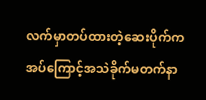လက်မှာတပ်ထားတဲ့ဆေးပိုက်ကအပ်ကြောင့်အသဲခိုက်မတက်နာ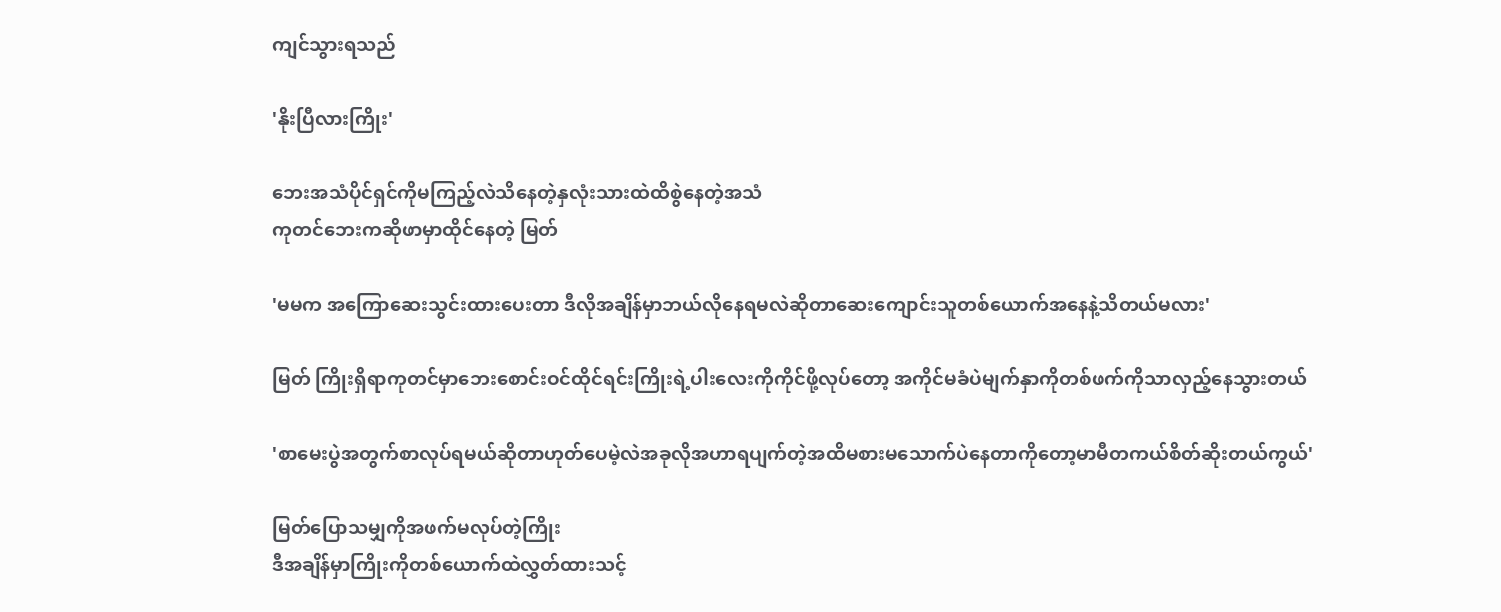ကျင်သွားရသည်

'နိုးပြီလားကြိုး'

ဘေးအသံပိုင်ရှင်ကိုမကြည့်လဲသိနေတဲ့နှလုံးသားထဲထိစွဲနေတဲ့အသံ
ကုတင်ဘေးကဆိုဖာမှာထိုင်နေတဲ့ မြတ်

'မမက အကြောဆေးသွင်းထားပေးတာ ဒီလိုအချိန်မှာဘယ်လိုနေရမလဲဆိုတာဆေးကျောင်းသူတစ်ယောက်အနေနဲ့သိတယ်မလား'

မြတ် ကြိုးရှိရာကုတင်မှာဘေးစောင်းဝင်ထိုင်ရင်းကြိုးရဲ့ပါးလေးကိုကိုင်ဖို့လုပ်တော့ အကိုင်မခံပဲမျက်နှာကိုတစ်ဖက်ကိုသာလှည့်နေသွားတယ်

'စာမေးပွဲအတွက်စာလုပ်ရမယ်ဆိုတာဟုတ်ပေမဲ့လဲအခုလိုအဟာရပျက်တဲ့အထိမစားမသောက်ပဲနေတာကိုတော့မာမီတကယ်စိတ်ဆိုးတယ်ကွယ်'

မြတ်ပြောသမျှကိုအဖက်မလုပ်တဲ့ကြိုး
ဒီအချိန်မှာကြိုးကိုတစ်ယောက်ထဲလွှတ်ထားသင့်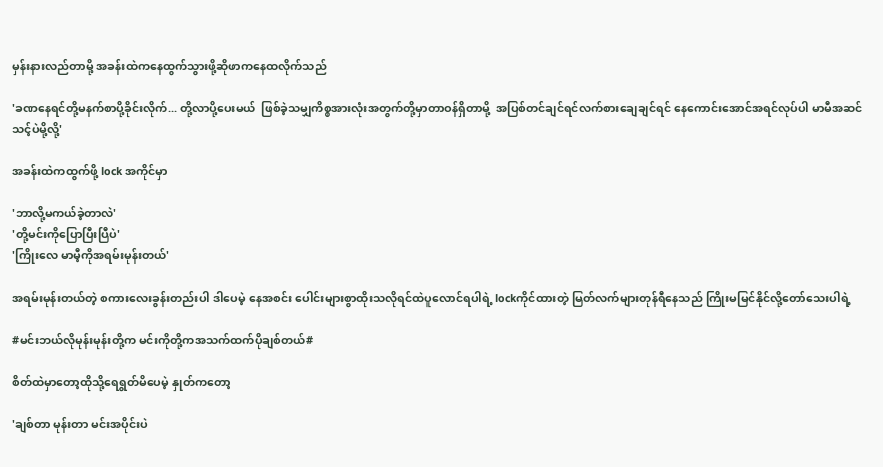မှန်းနားလည်တာမို့ အခန်းထဲကနေထွက်သွားဖို့ဆိုဖာကနေထလိုက်သည်

'ခဏနေရင်တို့မနက်စာပို့ခိုင်းလိုက်... တို့လာပို့ပေးမယ်  ဖြစ်ခဲ့သမျှကိစ္စအားလုံးအတွက်တို့မှာတာဝန်ရှိတာမို့  အပြစ်တင်ချင်ရင်လက်စားချေချင်ရင် နေကောင်းအောင်အရင်လုပ်ပါ မာမီအဆင်သင့်ပဲမို့လို့'

အခန်းထဲကထွက်ဖို့ lock အကိုင်မှာ

'ဘာလို့မကယ်ခဲ့တာလဲ'
'တို့မင်းကိုပြောပြီးပြီပဲ'
'ကြိုးလေ မာမီ့ကိုအရမ်းမုန်းတယ်'

အရမ်းမုန်းတယ်တဲ့ စကားလေးခွန်းတည်းပါ ဒါပေမဲ့ နေအစင်း ပေါင်းများစွာထိုးသလိုရင်ထဲပူလောင်ရပါရဲ့ lockကိုင်ထားတဲ့ မြတ်လက်များတုန်ရီနေသည် ကြိုးမမြင်နိုင်လို့တော်သေးပါရဲ့

#မင်းဘယ်လိုမုန်းမုန်းတို့က မင်းကိုတို့ကအသက်ထက်ပိုချစ်တယ်#

စိတ်ထဲမှာတော့ထိုသို့ရေရွတ်မိပေမဲ့ နှုတ်ကတော့

'ချစ်တာ မုန်းတာ မင်းအပိုင်းပဲ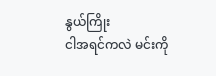နွယ်ကြိုး
ငါအရင်ကလဲ မင်းကို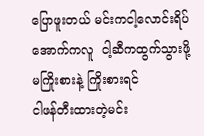ပြောဖူးတယ် မင်းကငါ့လောင်းရိပ်အောက်ကလူ  ငါ့ဆီကထွက်သွားဖို့မကြိုးစားနဲ့ ကြိုးစားရင်
ငါဖန်တီးထားတဲ့မင်း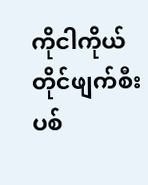ကိုငါကိုယ်တိုင်ဖျက်စီးပစ်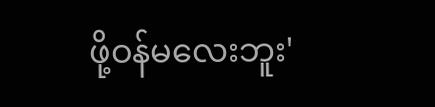ဖို့ဝန်မလေးဘူး'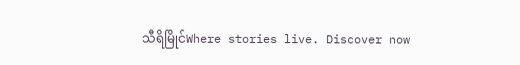သီရိမြိုင်Where stories live. Discover now